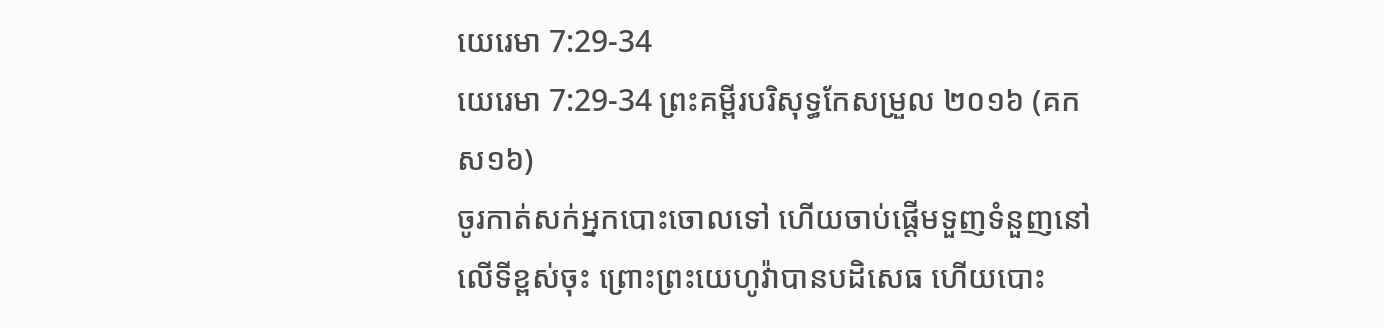យេរេមា 7:29-34
យេរេមា 7:29-34 ព្រះគម្ពីរបរិសុទ្ធកែសម្រួល ២០១៦ (គកស១៦)
ចូរកាត់សក់អ្នកបោះចោលទៅ ហើយចាប់ផ្ដើមទួញទំនួញនៅលើទីខ្ពស់ចុះ ព្រោះព្រះយេហូវ៉ាបានបដិសេធ ហើយបោះ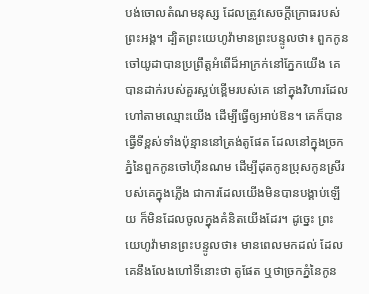បង់ចោលតំណមនុស្ស ដែលត្រូវសេចក្ដីក្រោធរបស់ព្រះអង្គ។ ដ្បិតព្រះយេហូវ៉ាមានព្រះបន្ទូលថា៖ ពួកកូនចៅយូដាបានប្រព្រឹត្តអំពើដ៏អាក្រក់នៅភ្នែកយើង គេបានដាក់របស់គួរស្អប់ខ្ពើមរបស់គេ នៅក្នុងវិហារដែលហៅតាមឈ្មោះយើង ដើម្បីធ្វើឲ្យអាប់ឱន។ គេក៏បានធ្វើទីខ្ពស់ទាំងប៉ុន្មាននៅត្រង់តូផែត ដែលនៅក្នុងច្រកភ្នំនៃពួកកូនចៅហ៊ីនណម ដើម្បីដុតកូនប្រុសកូនស្រីរបស់គេក្នុងភ្លើង ជាការដែលយើងមិនបានបង្គាប់ឡើយ ក៏មិនដែលចូលក្នុងគំនិតយើងដែរ។ ដូច្នេះ ព្រះយេហូវ៉ាមានព្រះបន្ទូលថា៖ មានពេលមកដល់ ដែលគេនឹងលែងហៅទីនោះថា តូផែត ឬថាច្រកភ្នំនៃកូន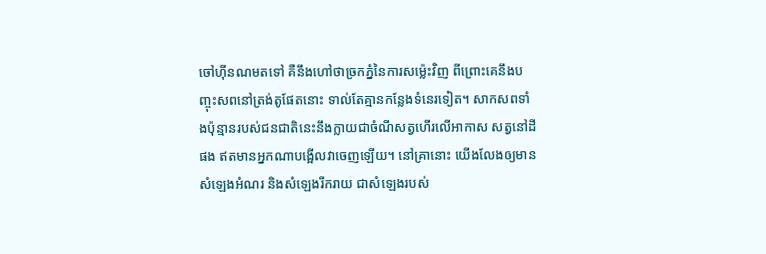ចៅហ៊ីនណមតទៅ គឺនឹងហៅថាច្រកភ្នំនៃការសម្ល៉េះវិញ ពីព្រោះគេនឹងបញ្ចុះសពនៅត្រង់តូផែតនោះ ទាល់តែគ្មានកន្លែងទំនេរទៀត។ សាកសពទាំងប៉ុន្មានរបស់ជនជាតិនេះនឹងក្លាយជាចំណីសត្វហើរលើអាកាស សត្វនៅដីផង ឥតមានអ្នកណាបង្អើលវាចេញឡើយ។ នៅគ្រានោះ យើងលែងឲ្យមានសំឡេងអំណរ និងសំឡេងរីករាយ ជាសំឡេងរបស់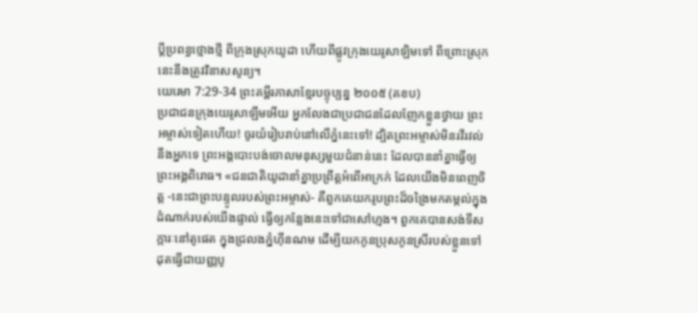ប្ដីប្រពន្ធថ្មោងថ្មី ពីក្រុងស្រុកយូដា ហើយពីផ្លូវក្រុងយេរូសាឡិមទៅ ពីព្រោះស្រុកនេះនឹងត្រូវវិនាសសូន្យ។
យេរេមា 7:29-34 ព្រះគម្ពីរភាសាខ្មែរបច្ចុប្បន្ន ២០០៥ (គខប)
ប្រជាជនក្រុងយេរូសាឡឹមអើយ អ្នកលែងជាប្រជាជនដែលញែកខ្លួនថ្វាយ ព្រះអម្ចាស់ទៀតហើយ! ចូរយំរៀបរាប់នៅលើភ្នំនេះទៅ! ដ្បិតព្រះអម្ចាស់មិនរវីរវល់នឹងអ្នកទេ ព្រះអង្គបោះបង់ចោលមនុស្សមួយជំនាន់នេះ ដែលបាននាំគ្នាធ្វើឲ្យព្រះអង្គពិរោធ។ «ជនជាតិយូដានាំគ្នាប្រព្រឹត្តអំពើអាក្រក់ ដែលយើងមិនពេញចិត្ត -នេះជាព្រះបន្ទូលរបស់ព្រះអម្ចាស់- គឺពួកគេយករូបព្រះដ៏ចង្រៃមកតម្កល់ក្នុងដំណាក់របស់យើងផ្ទាល់ ធ្វើឲ្យកន្លែងនេះទៅជាសៅហ្មង។ ពួកគេបានសង់ទីសក្ការៈនៅតូផេត ក្នុងជ្រលងភ្នំហ៊ីនណម ដើម្បីយកកូនប្រុសកូនស្រីរបស់ខ្លួនទៅដុតធ្វើជាយញ្ញបូ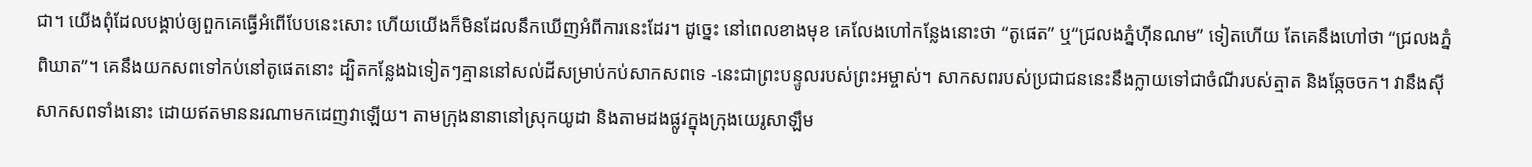ជា។ យើងពុំដែលបង្គាប់ឲ្យពួកគេធ្វើអំពើបែបនេះសោះ ហើយយើងក៏មិនដែលនឹកឃើញអំពីការនេះដែរ។ ដូច្នេះ នៅពេលខាងមុខ គេលែងហៅកន្លែងនោះថា “តូផេត” ឬ“ជ្រលងភ្នំហ៊ីនណម” ទៀតហើយ តែគេនឹងហៅថា “ជ្រលងភ្នំពិឃាត”។ គេនឹងយកសពទៅកប់នៅតូផេតនោះ ដ្បិតកន្លែងឯទៀតៗគ្មាននៅសល់ដីសម្រាប់កប់សាកសពទេ -នេះជាព្រះបន្ទូលរបស់ព្រះអម្ចាស់។ សាកសពរបស់ប្រជាជននេះនឹងក្លាយទៅជាចំណីរបស់ត្មាត និងឆ្កែចចក។ វានឹងស៊ីសាកសពទាំងនោះ ដោយឥតមាននរណាមកដេញវាឡើយ។ តាមក្រុងនានានៅស្រុកយូដា និងតាមដងផ្លូវក្នុងក្រុងយេរូសាឡឹម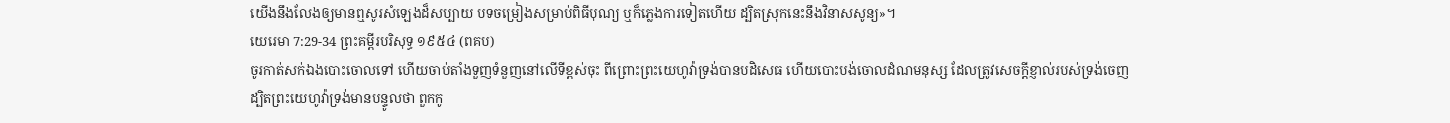យើងនឹងលែងឲ្យមានឮសូរសំឡេងដ៏សប្បាយ បទចម្រៀងសម្រាប់ពិធីបុណ្យ ឬក៏ភ្លេងការទៀតហើយ ដ្បិតស្រុកនេះនឹងវិនាសសូន្យ»។
យេរេមា 7:29-34 ព្រះគម្ពីរបរិសុទ្ធ ១៩៥៤ (ពគប)
ចូរកាត់សក់ឯងបោះចោលទៅ ហើយចាប់តាំងទួញទំនួញនៅលើទីខ្ពស់ចុះ ពីព្រោះព្រះយេហូវ៉ាទ្រង់បានបដិសេធ ហើយបោះបង់ចោលដំណមនុស្ស ដែលត្រូវសេចក្ដីខ្ញាល់របស់ទ្រង់ចេញ ដ្បិតព្រះយេហូវ៉ាទ្រង់មានបន្ទូលថា ពួកកូ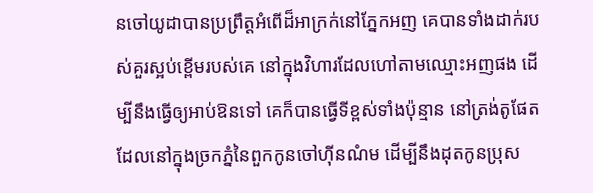នចៅយូដាបានប្រព្រឹត្តអំពើដ៏អាក្រក់នៅភ្នែកអញ គេបានទាំងដាក់របស់គួរស្អប់ខ្ពើមរបស់គេ នៅក្នុងវិហារដែលហៅតាមឈ្មោះអញផង ដើម្បីនឹងធ្វើឲ្យអាប់ឱនទៅ គេក៏បានធ្វើទីខ្ពស់ទាំងប៉ុន្មាន នៅត្រង់តូផែត ដែលនៅក្នុងច្រកភ្នំនៃពួកកូនចៅហ៊ីនណំម ដើម្បីនឹងដុតកូនប្រុស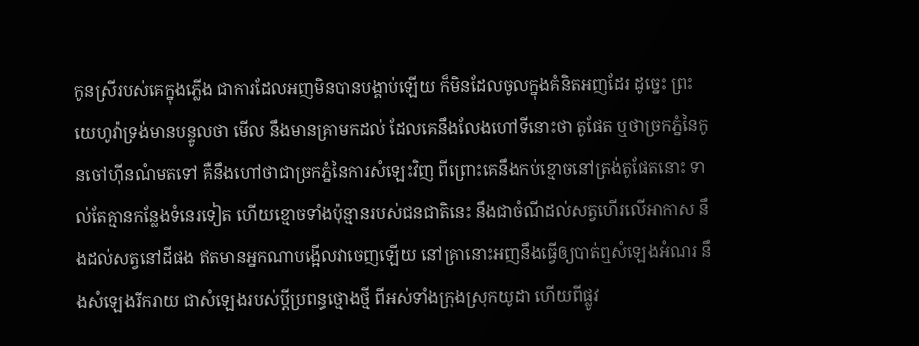កូនស្រីរបស់គេក្នុងភ្លើង ជាការដែលអញមិនបានបង្គាប់ឡើយ ក៏មិនដែលចូលក្នុងគំនិតអញដែរ ដូច្នេះ ព្រះយេហូវ៉ាទ្រង់មានបន្ទូលថា មើល នឹងមានគ្រាមកដល់ ដែលគេនឹងលែងហៅទីនោះថា តូផែត ឬថាច្រកភ្នំនៃកូនចៅហ៊ីនណំមតទៅ គឺនឹងហៅថាជាច្រកភ្នំនៃការសំឡេះវិញ ពីព្រោះគេនឹងកប់ខ្មោចនៅត្រង់តូផែតនោះ ទាល់តែគ្មានកន្លែងទំនេរទៀត ហើយខ្មោចទាំងប៉ុន្មានរបស់ជនជាតិនេះ នឹងជាចំណីដល់សត្វហើរលើអាកាស នឹងដល់សត្វនៅដីផង ឥតមានអ្នកណាបង្អើលវាចេញឡើយ នៅគ្រានោះអញនឹងធ្វើឲ្យបាត់ឮសំឡេងអំណរ នឹងសំឡេងរីករាយ ជាសំឡេងរបស់ប្ដីប្រពន្ធថ្មោងថ្មី ពីអស់ទាំងក្រុងស្រុកយូដា ហើយពីផ្លូវ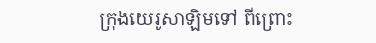ក្រុងយេរូសាឡិមទៅ ពីព្រោះ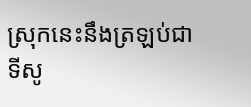ស្រុកនេះនឹងត្រឡប់ជាទីសូ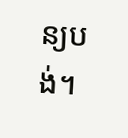ន្យបង់។